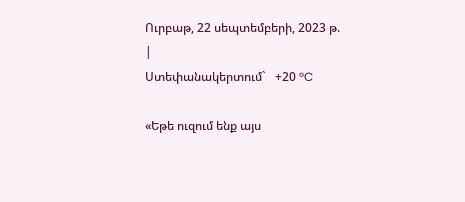Ուրբաթ, 22 սեպտեմբերի, 2023 թ.
|
Ստեփանակերտում`   +20 °C

«Եթե ուզում ենք այս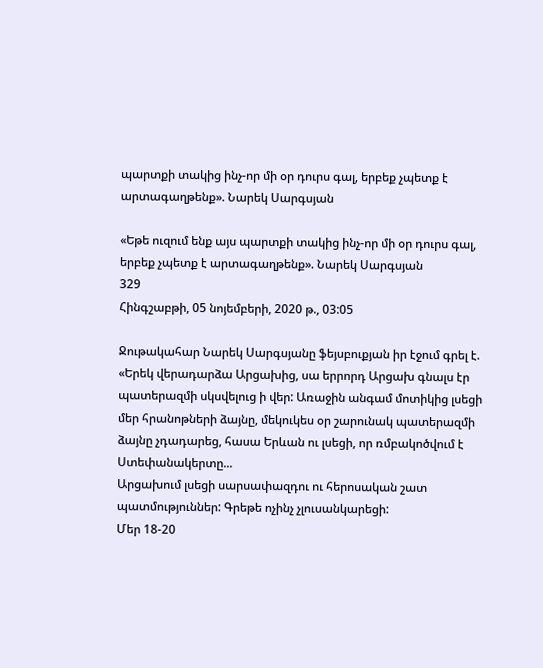պարտքի տակից ինչ-որ մի օր դուրս գալ, երբեք չպետք է արտագաղթենք». Նարեկ Սարգսյան

«Եթե ուզում ենք այս պարտքի տակից ինչ-որ մի օր դուրս գալ, երբեք չպետք է արտագաղթենք». Նարեկ Սարգսյան
329
Հինգշաբթի, 05 նոյեմբերի, 2020 թ., 03:05

Ջութակահար Նարեկ Սարգսյանը ֆեյսբուքյան իր էջում գրել է. «Երեկ վերադարձա Արցախից, սա երրորդ Արցախ գնալս էր պատերազմի սկսվելուց ի վեր: Առաջին անգամ մոտիկից լսեցի մեր հրանոթների ձայնը, մեկուկես օր շարունակ պատերազմի ձայնը չդադարեց, հասա Երևան ու լսեցի, որ ռմբակոծվում է Ստեփանակերտը...
Արցախում լսեցի սարսափազդու ու հերոսական շատ պատմություններ: Գրեթե ոչինչ չլուսանկարեցի:
Մեր 18-20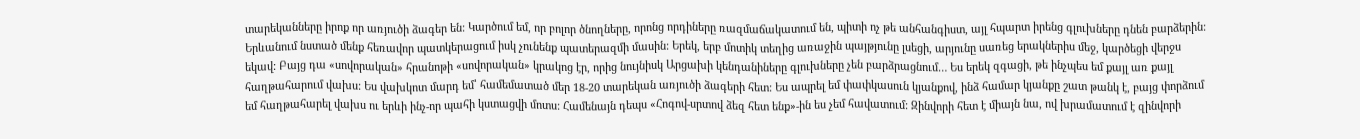տարեկանները իրոք որ առյուծի ձագեր են: Կարծում եմ, որ բոլոր ծնողները, որոնց որդիները ռազմաճակատում են, պիտի ոչ թե անհանգիստ, այլ հպարտ իրենց գլուխները դնեն բարձերին:
Երևանում նստած մենք հեռավոր պատկերացում իսկ չունենք պատերազմի մասին: Երեկ, երբ մոտիկ տեղից առաջին պայթյունը լսեցի, արյունը սառեց երակներիս մեջ, կարծեցի վերջս եկավ: Բայց դա «սովորական» հրանոթի «սովորական» կրակոց էր, որից նույնիսկ Արցախի կենդանիները գլուխները չեն բարձրացնում… Ես երեկ զգացի, թե ինչպես եմ քայլ առ քայլ հաղթահարում վախս: Ես վախկոտ մարդ եմ՝ համեմատած մեր 18-20 տարեկան առյուծի ձագերի հետ: Ես ապրել եմ փափկասուն կյանքով, ինձ համար կյանքը շատ թանկ է, բայց փորձում եմ հաղթահարել վախս ու երևի ինչ-որ պահի կստացվի մոտս: Համենայն դեպս «Հոգով-սրտով ձեզ հետ ենք»-ին ես չեմ հավատում: Զինվորի հետ է միայն նա, ով խրամատում է զինվորի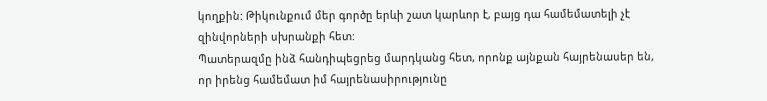կողքին: Թիկունքում մեր գործը երևի շատ կարևոր է, բայց դա համեմատելի չէ զինվորների սխրանքի հետ:
Պատերազմը ինձ հանդիպեցրեց մարդկանց հետ, որոնք այնքան հայրենասեր են, որ իրենց համեմատ իմ հայրենասիրությունը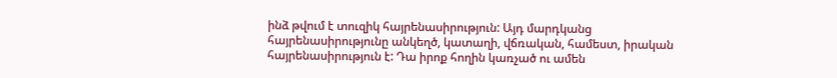ինձ թվում է տուզիկ հայրենասիրություն: Այդ մարդկանց հայրենասիրությունը անկեղծ, կատաղի, վճռական, համեստ, իրական հայրենասիրություն է: Դա իրոք հողին կառչած ու ամեն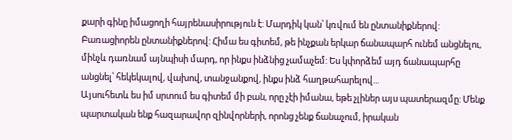քարի գինը իմացողի հայրենասիրություն է: Մարդիկ կան՝ կռվում են ընտանիքներով: Բառացիորեն ընտանիքներով: Հիմա ես գիտեմ, թե ինչքան երկար ճանապարհ ունեմ անցնելու, մինչև դառնամ այնպիսի մարդ, որ ինքս ինձնից չամաչեմ: Ես կփորձեմ այդ ճանապարհը անցնել՝ հեկեկալով, վախով, տանջանքով, ինքս ինձ հաղթահարելով...
Այսուհետև ես իմ սրտում ես գիտեմ մի բան, որը չէի իմանա, եթե չլիներ այս պատերազմը: Մենք պարտական ենք հազարավոր զինվորների, որոնց չենք ճանաչում, իրական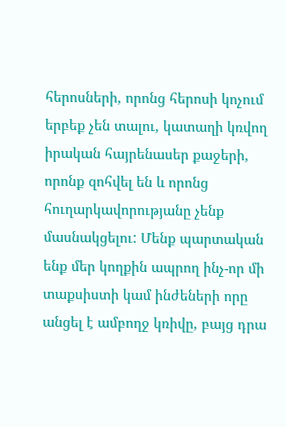հերոսների, որոնց հերոսի կոչում երբեք չեն տալու, կատաղի կռվող իրական հայրենասեր քաջերի, որոնք զոհվել են և որոնց հուղարկավորությանը չենք մասնակցելու: Մենք պարտական ենք մեր կողքին ապրող ինչ-որ մի տաքսիստի կամ ինժեների որը անցել է ամբողջ կռիվը, բայց դրա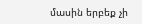մասին երբեք չի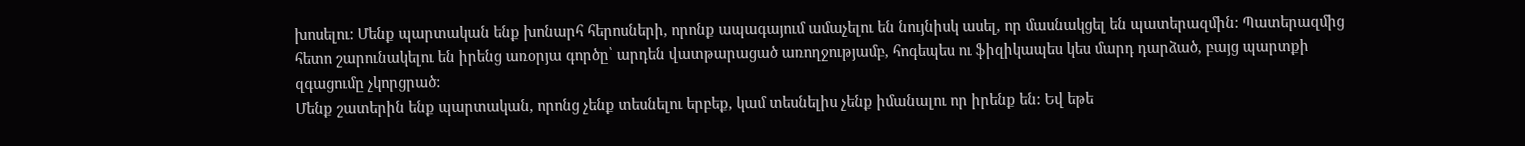խոսելու: Մենք պարտական ենք խոնարհ հերոսների, որոնք ապագայում ամաչելու են նույնիսկ ասել, որ մասնակցել են պատերազմին: Պատերազմից հետո շարունակելու են իրենց առօրյա գործը՝ արդեն վատթարացած առողջությամբ, հոգեպես ու ֆիզիկապես կես մարդ դարձած, բայց պարտքի զգացումը չկորցրած:
Մենք շատերին ենք պարտական, որոնց չենք տեսնելու երբեք, կամ տեսնելիս չենք իմանալու որ իրենք են: Եվ եթե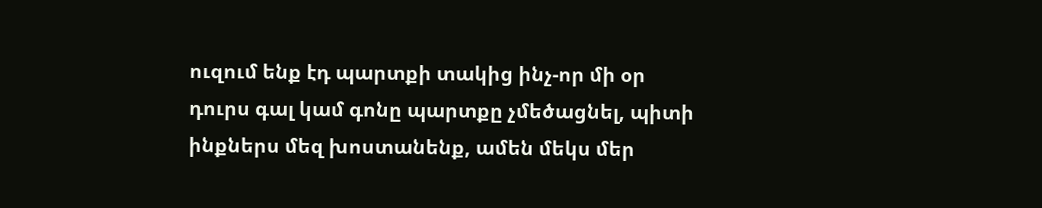ուզում ենք էդ պարտքի տակից ինչ-որ մի օր դուրս գալ կամ գոնը պարտքը չմեծացնել, պիտի ինքներս մեզ խոստանենք, ամեն մեկս մեր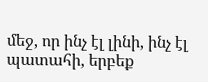մեջ, որ ինչ էլ լինի, ինչ էլ պատահի, երբեք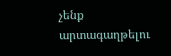չենք արտագաղթելու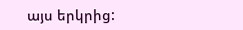այս երկրից: